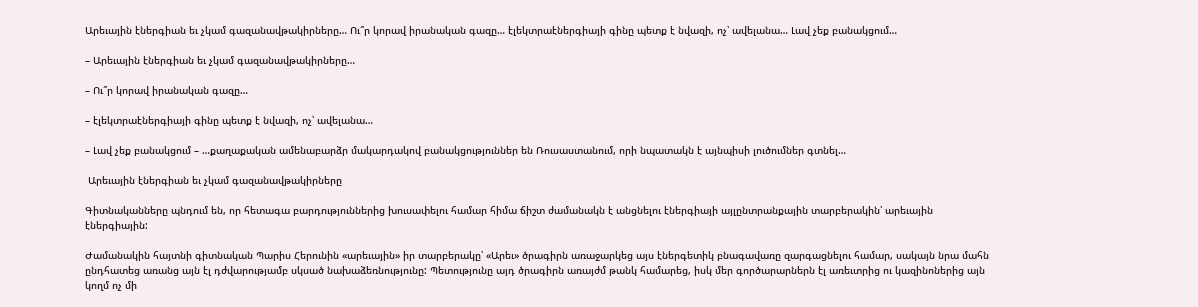Արեւային էներգիան եւ չկամ գազանավթակիրները… Ու՞ր կորավ իրանական գազը… էլեկտրաէներգիայի գինը պետք է նվազի, ոչ՝ ավելանա… Լավ չեք բանակցում…

– Արեւային էներգիան եւ չկամ գազանավթակիրները…

– Ու՞ր կորավ իրանական գազը…

– էլեկտրաէներգիայի գինը պետք է նվազի, ոչ՝ ավելանա…

– Լավ չեք բանակցում – …քաղաքական ամենաբարձր մակարդակով բանակցություններ են Ռուսաստանում, որի նպատակն է այնպիսի լուծումներ գտնել…

 Արեւային էներգիան եւ չկամ գազանավթակիրները

Գիտնականները պնդում են, որ հետագա բարդություններից խուսափելու համար հիմա ճիշտ ժամանակն է անցնելու էներգիայի այլընտրանքային տարբերակին՝ արեւային էներգիային:

Ժամանակին հայտնի գիտնական Պարիս Հերունին «արեւային» իր տարբերակը՝ «Արեւ» ծրագիրն առաջարկեց այս էներգետիկ բնագավառը զարգացնելու համար, սակայն նրա մահն ընդհատեց առանց այն էլ դժվարությամբ սկսած նախաձեռնությունը: Պետությունը այդ ծրագիրն առայժմ թանկ համարեց, իսկ մեր գործարարներն էլ առեւտրից ու կազինոներից այն կողմ ոչ մի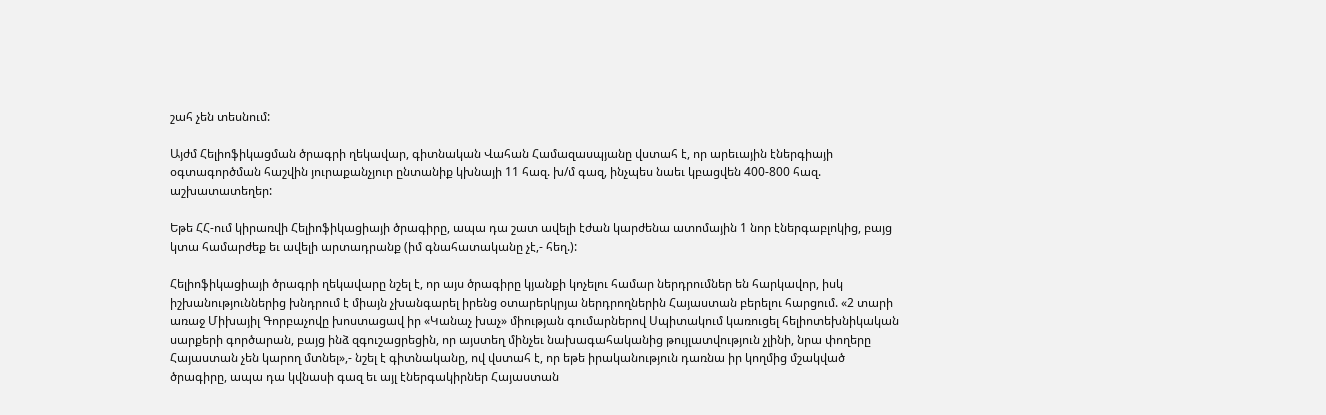շահ չեն տեսնում:

Այժմ Հելիոֆիկացման ծրագրի ղեկավար, գիտնական Վահան Համազասպյանը վստահ է, որ արեւային էներգիայի օգտագործման հաշվին յուրաքանչյուր ընտանիք կխնայի 11 հազ. խ/մ գազ, ինչպես նաեւ կբացվեն 400-800 հազ. աշխատատեղեր:

Եթե ՀՀ-ում կիրառվի Հելիոֆիկացիայի ծրագիրը, ապա դա շատ ավելի էժան կարժենա ատոմային 1 նոր էներգաբլոկից, բայց կտա համարժեք եւ ավելի արտադրանք (իմ գնահատականը չէ,- հեղ.):

Հելիոֆիկացիայի ծրագրի ղեկավարը նշել է, որ այս ծրագիրը կյանքի կոչելու համար ներդրումներ են հարկավոր, իսկ իշխանություններից խնդրում է միայն չխանգարել իրենց օտարերկրյա ներդրողներին Հայաստան բերելու հարցում. «2 տարի առաջ Միխայիլ Գորբաչովը խոստացավ իր «Կանաչ խաչ» միության գումարներով Սպիտակում կառուցել հելիոտեխնիկական սարքերի գործարան, բայց ինձ զգուշացրեցին, որ այստեղ մինչեւ նախագահականից թույլատվություն չլինի, նրա փողերը Հայաստան չեն կարող մտնել»,- նշել է գիտնականը, ով վստահ է, որ եթե իրականություն դառնա իր կողմից մշակված ծրագիրը, ապա դա կվնասի գազ եւ այլ էներգակիրներ Հայաստան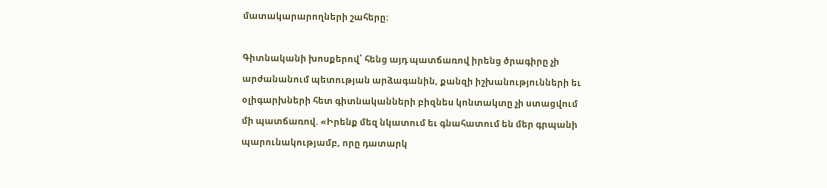մատակարարողների շահերը:

Գիտնականի խոսքերով՝ հենց այդ պատճառով իրենց ծրագիրը չի արժանանում պետության արձագանին, քանզի իշխանությունների եւ օլիգարխների հետ գիտնականների բիզնես կոնտակտը չի ստացվում մի պատճառով. «Իրենք մեզ նկատում եւ գնահատում են մեր գրպանի պարունակությամբ, որը դատարկ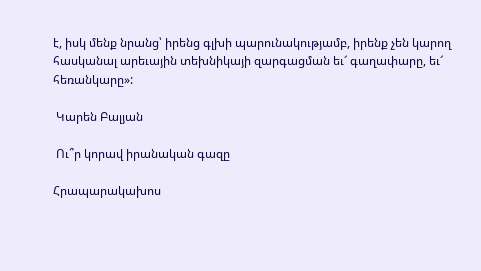է, իսկ մենք նրանց՝ իրենց գլխի պարունակությամբ, իրենք չեն կարող հասկանալ արեւային տեխնիկայի զարգացման եւ՜ գաղափարը, եւ՜ հեռանկարը»:

 Կարեն Բալյան

 Ու՞ր կորավ իրանական գազը

Հրապարակախոս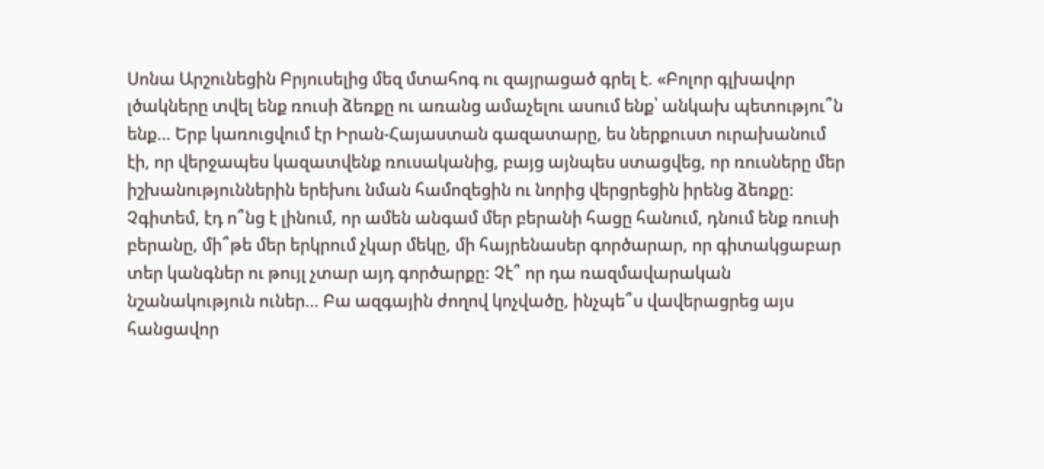Սոնա Արշունեցին Բրյուսելից մեզ մտահոգ ու զայրացած գրել է. «Բոլոր գլխավոր լծակները տվել ենք ռուսի ձեռքը ու առանց ամաչելու ասում ենք՝ անկախ պետությու՞ն ենք… Երբ կառուցվում էր Իրան-Հայաստան գազատարը, ես ներքուստ ուրախանում էի, որ վերջապես կազատվենք ռուսականից, բայց այնպես ստացվեց, որ ռուսները մեր իշխանություններին երեխու նման համոզեցին ու նորից վերցրեցին իրենց ձեռքը: Չգիտեմ, էդ ո՞նց է լինում, որ ամեն անգամ մեր բերանի հացը հանում, դնում ենք ռուսի բերանը, մի՞թե մեր երկրում չկար մեկը, մի հայրենասեր գործարար, որ գիտակցաբար տեր կանգներ ու թույլ չտար այդ գործարքը: Չէ՞ որ դա ռազմավարական նշանակություն ուներ… Բա ազգային ժողով կոչվածը, ինչպե՞ս վավերացրեց այս հանցավոր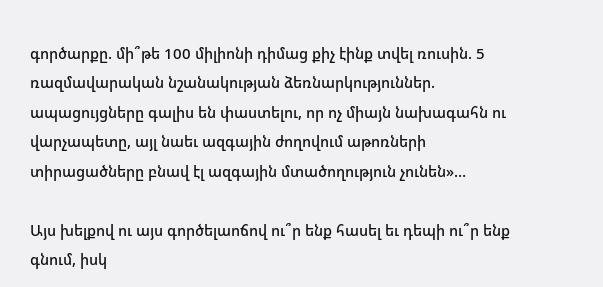գործարքը. մի՞թե 100 միլիոնի դիմաց քիչ էինք տվել ռուսին. 5 ռազմավարական նշանակության ձեռնարկություններ. ապացույցները գալիս են փաստելու, որ ոչ միայն նախագահն ու վարչապետը, այլ նաեւ ազգային ժողովում աթոռների տիրացածները բնավ էլ ազգային մտածողություն չունեն»…

Այս խելքով ու այս գործելաոճով ու՞ր ենք հասել եւ դեպի ու՞ր ենք գնում, իսկ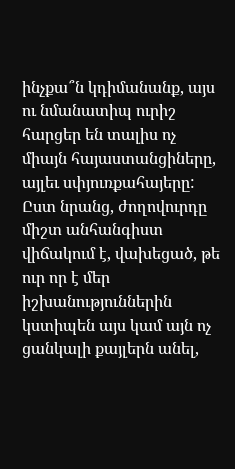ինչքա՞ն կդիմանանք, այս ու նմանատիպ ուրիշ հարցեր են տալիս ոչ միայն հայաստանցիները, այլեւ սփյուռքահայերը: Ըստ նրանց, ժողովուրդը միշտ անհանգիստ վիճակում է, վախեցած, թե ուր որ է մեր իշխանություններին կստիպեն այս կամ այն ոչ ցանկալի քայլերն անել,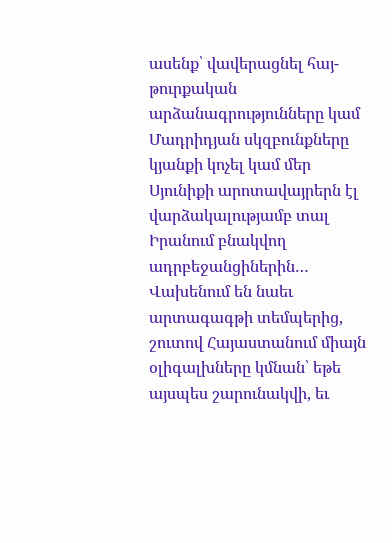ասենք՝ վավերացնել հայ-թուրքական արձանագրությունները կամ Մադրիդյան սկզբունքները կյանքի կոչել կամ մեր Սյունիքի արոտավայրերն էլ վարձակալությամբ տալ Իրանում բնակվող ադրբեջանցիներին… Վախենում են նաեւ արտագագթի տեմպերից, շուտով Հայաստանում միայն օլիգալխները կմնան՝ եթե այսպես շարունակվի, եւ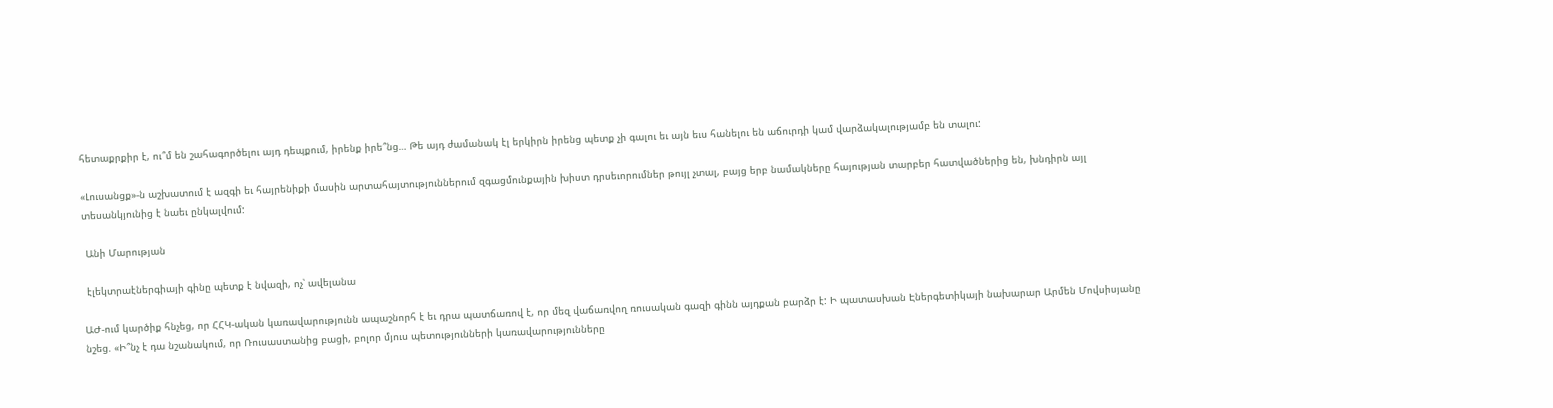հետաքրքիր է, ու՞մ են շահագործելու այդ դեպքում, իրենք իրե՞նց… Թե այդ ժամանակ էլ երկիրն իրենց պետք չի գալու եւ այն եւս հանելու են աճուրդի կամ վարձակալությամբ են տալու:

«Լուսանցք»-ն աշխատում է ազգի եւ հայրենիքի մասին արտահայտություններում զգացմունքային խիստ դրսեւորումներ թույլ չտալ, բայց երբ նամակները հայության տարբեր հատվածներից են, խնդիրն այլ տեսանկյունից է նաեւ ընկալվում:

 Անի Մարության

 էլեկտրաէներգիայի գինը պետք է նվազի, ոչ՝ ավելանա

ԱԺ-ում կարծիք հնչեց, որ ՀՀԿ-ական կառավարությունն ապաշնորհ է եւ դրա պատճառով է, որ մեզ վաճառվող ռուսական գազի գինն այդքան բարձր է: Ի պատասխան Էներգետիկայի նախարար Արմեն Մովսիսյանը նշեց. «Ի՞նչ է դա նշանակում, որ Ռուսաստանից բացի, բոլոր մյուս պետությունների կառավարությունները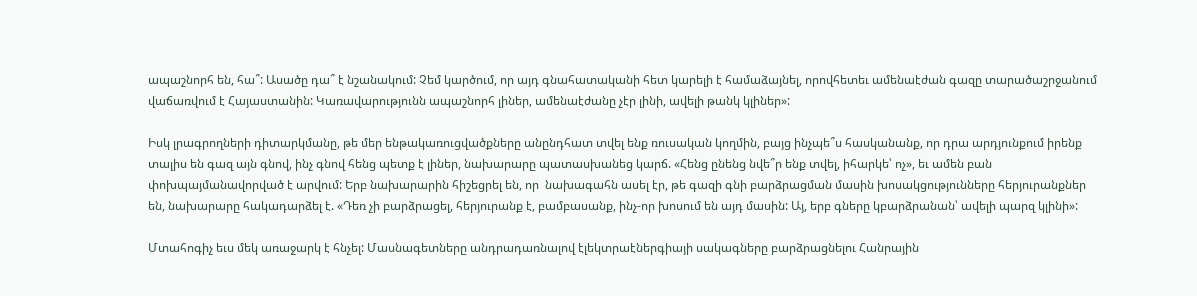ապաշնորհ են, հա՞: Ասածը դա՞ է նշանակում: Չեմ կարծում, որ այդ գնահատականի հետ կարելի է համաձայնել, որովհետեւ ամենաէժան գազը տարածաշրջանում վաճառվում է Հայաստանին: Կառավարությունն ապաշնորհ լիներ, ամենաէժանը չէր լինի, ավելի թանկ կլիներ»:

Իսկ լրագրողների դիտարկմանը, թե մեր ենթակառուցվածքները անընդհատ տվել ենք ռուսական կողմին, բայց ինչպե՞ս հասկանանք, որ դրա արդյունքում իրենք տալիս են գազ այն գնով, ինչ գնով հենց պետք է լիներ, նախարարը պատասխանեց կարճ. «Հենց ընենց նվե՞ր ենք տվել, իհարկե՝ ոչ», եւ ամեն բան փոխպայմանավորված է արվում: Երբ նախարարին հիշեցրել են, որ  նախագահն ասել էր, թե գազի գնի բարձրացման մասին խոսակցությունները հերյուրանքներ են, նախարարը հակադարձել է. «Դեռ չի բարձրացել, հերյուրանք է, բամբասանք, ինչ-որ խոսում են այդ մասին: Այ, երբ գները կբարձրանան՝ ավելի պարզ կլինի»:

Մտահոգիչ եւս մեկ առաջարկ է հնչել: Մասնագետները անդրադառնալով էլեկտրաէներգիայի սակագները բարձրացնելու Հանրային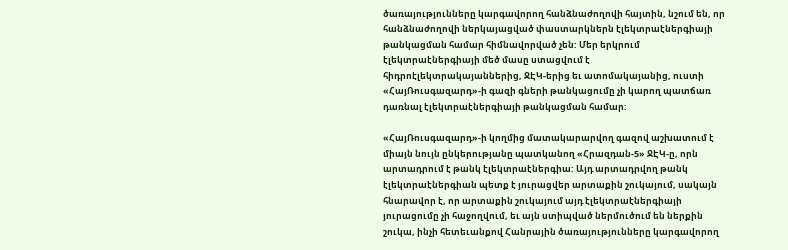ծառայությունները կարգավորող հանձնաժողովի հայտին, նշում են, որ հանձնաժողովի ներկայացված փաստարկներն էլեկտրաէներգիայի թանկացման համար հիմնավորված չեն: Մեր երկրում էլեկտրաէներգիայի մեծ մասը ստացվում է հիդրոէլեկտրակայաններից, ՋԷԿ-երից եւ ատոմակայանից, ուստի «ՀայՌուսգազարդ»-ի գազի գների թանկացումը չի կարող պատճառ դառնալ էլեկտրաէներգիայի թանկացման համար:

«ՀայՌուսգազարդ»-ի կողմից մատակարարվող գազով աշխատում է միայն նույն ընկերությանը պատկանող «Հրազդան-5» ՋԷԿ-ը, որն արտադրում է թանկ էլեկտրաէներգիա: Այդ արտադրվող թանկ էլեկտրաէներգիան պետք է յուրացվեր արտաքին շուկայում, սակայն հնարավոր է, որ արտաքին շուկայում այդ էլեկտրաէներգիայի յուրացումը չի հաջողվում, եւ այն ստիպված ներմուծում են ներքին շուկա, ինչի հետեւանքով Հանրային ծառայությունները կարգավորող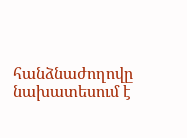հանձնաժողովը նախատեսում է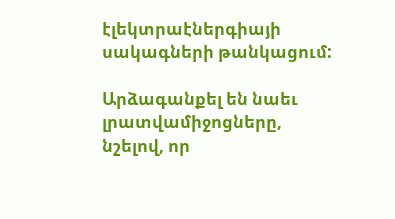էլեկտրաէներգիայի սակագների թանկացում:

Արձագանքել են նաեւ լրատվամիջոցները, նշելով, որ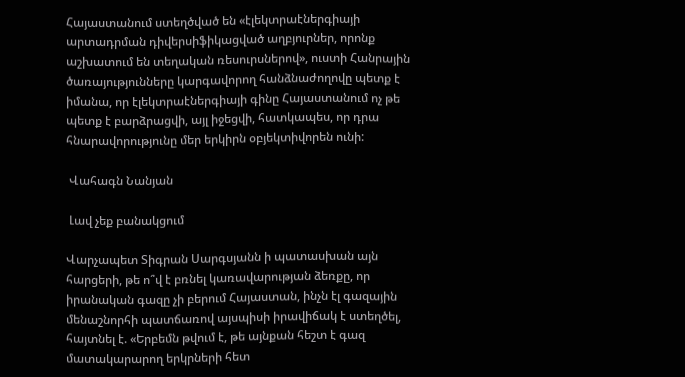Հայաստանում ստեղծված են «էլեկտրաէներգիայի արտադրման դիվերսիֆիկացված աղբյուրներ, որոնք աշխատում են տեղական ռեսուրսներով», ուստի Հանրային ծառայությունները կարգավորող հանձնաժողովը պետք է իմանա, որ էլեկտրաէներգիայի գինը Հայաստանում ոչ թե պետք է բարձրացվի, այլ իջեցվի, հատկապես, որ դրա հնարավորությունը մեր երկիրն օբյեկտիվորեն ունի:

 Վահագն Նանյան

 Լավ չեք բանակցում

Վարչապետ Տիգրան Սարգսյանն ի պատասխան այն հարցերի, թե ո՞վ է բռնել կառավարության ձեռքը, որ իրանական գազը չի բերում Հայաստան, ինչն էլ գազային մենաշնորհի պատճառով այսպիսի իրավիճակ է ստեղծել, հայտնել է. «Երբեմն թվում է, թե այնքան հեշտ է գազ մատակարարող երկրների հետ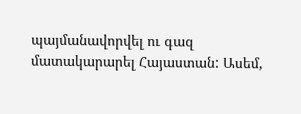պայմանավորվել ու գազ մատակարարել Հայաստան: Ասեմ,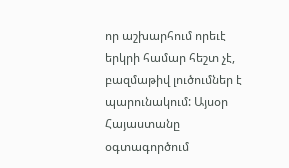որ աշխարհում որեւէ երկրի համար հեշտ չէ, բազմաթիվ լուծումներ է պարունակում: Այսօր Հայաստանը օգտագործում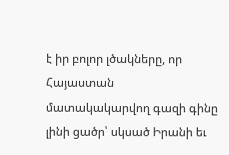է իր բոլոր լծակները, որ Հայաստան մատակակարվող գազի գինը լինի ցածր՝ սկսած Իրանի եւ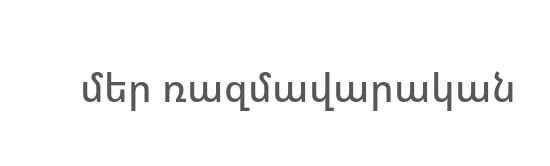մեր ռազմավարական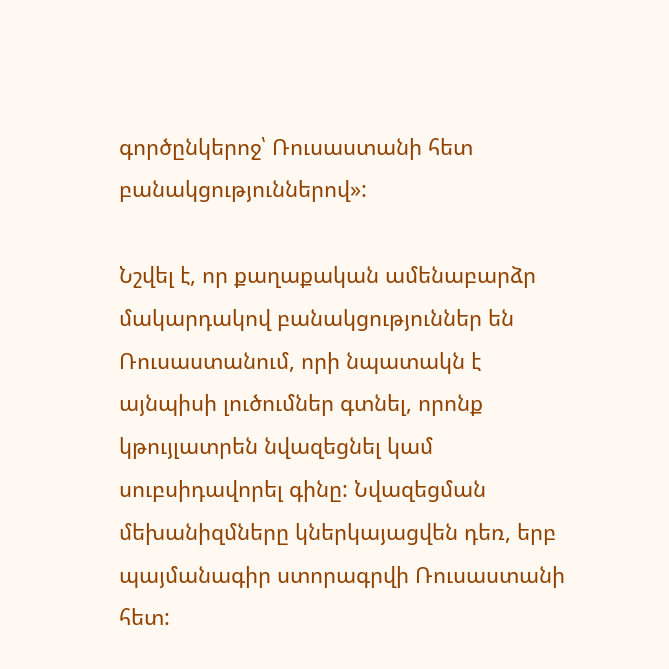գործընկերոջ՝ Ռուսաստանի հետ բանակցություններով»:

Նշվել է, որ քաղաքական ամենաբարձր մակարդակով բանակցություններ են Ռուսաստանում, որի նպատակն է այնպիսի լուծումներ գտնել, որոնք կթույլատրեն նվազեցնել կամ սուբսիդավորել գինը: Նվազեցման մեխանիզմները կներկայացվեն դեռ, երբ պայմանագիր ստորագրվի Ռուսաստանի հետ: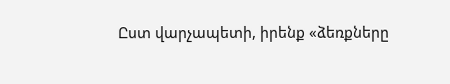Ըստ վարչապետի, իրենք «ձեռքները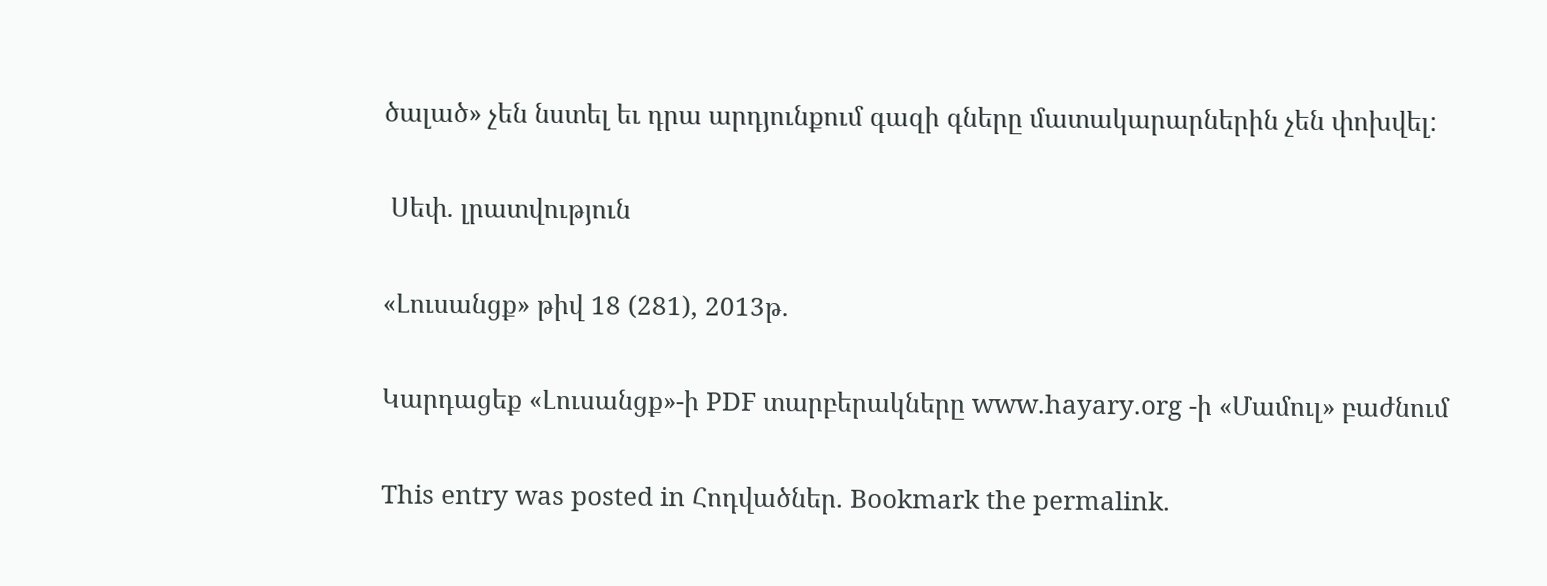ծալած» չեն նստել եւ դրա արդյունքում գազի գները մատակարարներին չեն փոխվել:

 Սեփ. լրատվություն

«Լուսանցք» թիվ 18 (281), 2013թ.

Կարդացեք «Լուսանցք»-ի PDF տարբերակները www.hayary.org -ի «Մամուլ» բաժնում

This entry was posted in Հոդվածներ. Bookmark the permalink.